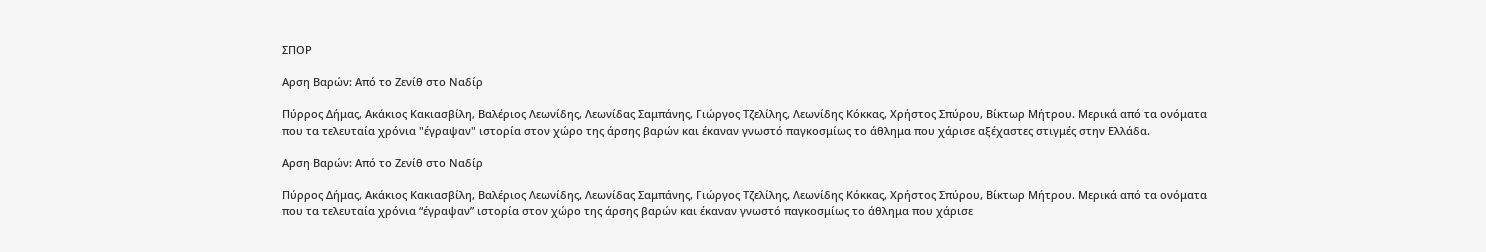ΣΠΟΡ

Αρση Βαρών: Από το Ζενίθ στο Ναδίρ

Πύρρος Δήμας, Ακάκιος Κακιασβίλη, Βαλέριος Λεωνίδης, Λεωνίδας Σαμπάνης, Γιώργος Τζελίλης, Λεωνίδης Κόκκας, Χρήστος Σπύρου, Βίκτωρ Μήτρου. Μερικά από τα ονόματα που τα τελευταία χρόνια "έγραψαν" ιστορία στον χώρο της άρσης βαρών και έκαναν γνωστό παγκοσμίως το άθλημα που χάρισε αξέχαστες στιγμές στην Ελλάδα.

Αρση Βαρών: Από το Ζενίθ στο Ναδίρ

Πύρρος Δήμας, Ακάκιος Κακιασβίλη, Βαλέριος Λεωνίδης, Λεωνίδας Σαμπάνης, Γιώργος Τζελίλης, Λεωνίδης Κόκκας, Χρήστος Σπύρου, Βίκτωρ Μήτρου. Μερικά από τα ονόματα που τα τελευταία χρόνια “έγραψαν” ιστορία στον χώρο της άρσης βαρών και έκαναν γνωστό παγκοσμίως το άθλημα που χάρισε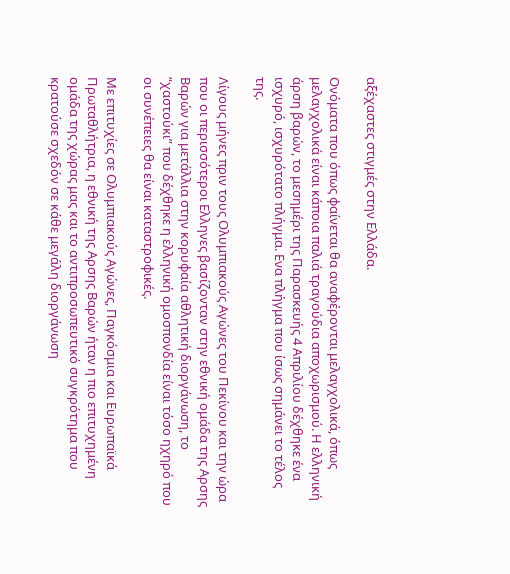αξέχαστες στιγμές στην Ελλάδα.

Ονόματα που όπως φαίνεται θα αναφέρονται μελαγχολικά, όπως μελαγχολικά είναι κάποια παλιά τραγούδια αποχωρισμού. Η ελληνική άρση βαρών, το μεσημέρι της Παρασκευής 4 Απριλίου δέχθηκε ένα ισχυρό, ισχυρότατο πλήγμα. Ενα πλήγμα που ίσως σημάνει το τέλος της.

Λίγους μήνες πριν τους Ολυμπιακούς Αγώνες του Πεκίνου και την ώρα που οι περισσότεροι Ελληνες βασίζονταν στην εθνική ομάδα της Αρσης Βαρών για μετάλλια στην κορυφαία αθλητική διοργάνωση, το “χαστούκι” που δέχθηκε η ελληνική ομοσπονδία είναι τόσο ηχηρό που οι συνέπειες θα είναι καταστροφικές.

Με επιτυχίες σε Ολυμπιακούς Αγώνες, Παγκόσμια και Ευρωπαϊκά Πρωταθλήτρια, η εθνική της Αρσης Βαρών ήταν η πιο επιτυχημένη ομάδα της χώρας μας και το αντιπροσωπευτικό συγκρότημα που κρατούσε σχεδόν σε κάθε μεγάλη διοργάνωση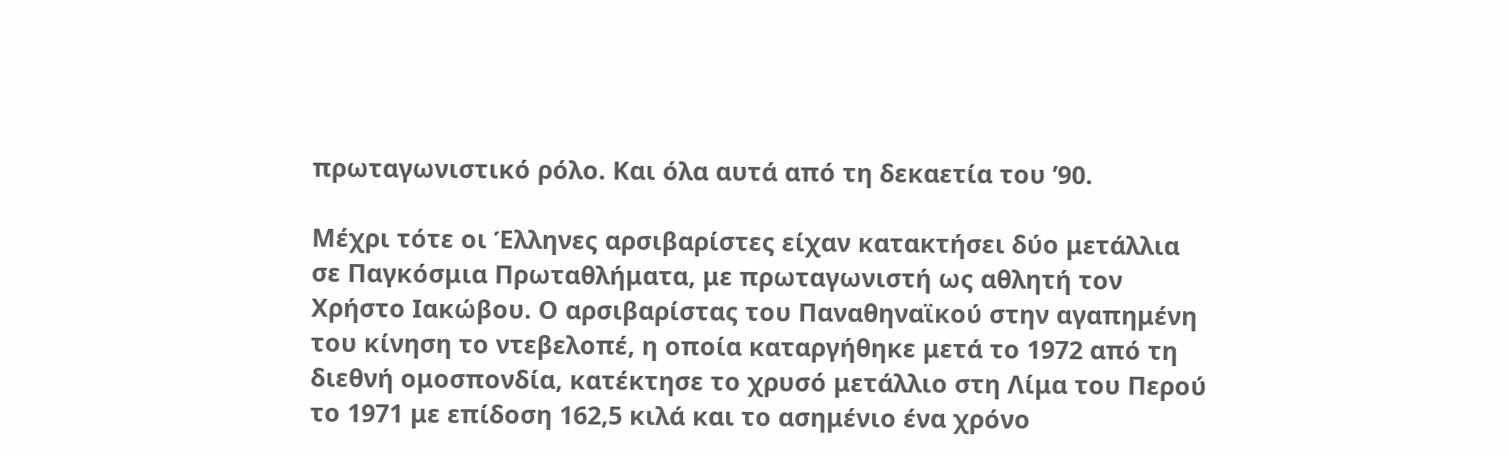πρωταγωνιστικό ρόλο. Και όλα αυτά από τη δεκαετία του ’90.

Μέχρι τότε οι Έλληνες αρσιβαρίστες είχαν κατακτήσει δύο μετάλλια σε Παγκόσμια Πρωταθλήματα, με πρωταγωνιστή ως αθλητή τον Χρήστο Ιακώβου. Ο αρσιβαρίστας του Παναθηναϊκού στην αγαπημένη του κίνηση το ντεβελοπέ, η οποία καταργήθηκε μετά το 1972 από τη διεθνή ομοσπονδία, κατέκτησε το χρυσό μετάλλιο στη Λίμα του Περού το 1971 με επίδοση 162,5 κιλά και το ασημένιο ένα χρόνο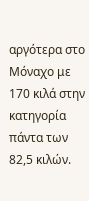αργότερα στο Μόναχο με 170 κιλά στην κατηγορία πάντα των 82,5 κιλών.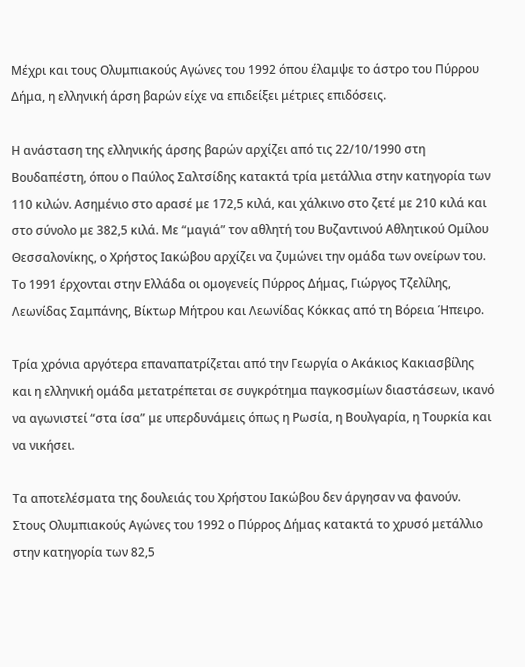Μέχρι και τους Ολυμπιακούς Αγώνες του 1992 όπου έλαμψε το άστρο του Πύρρου Δήμα, η ελληνική άρση βαρών είχε να επιδείξει μέτριες επιδόσεις.

Η ανάσταση της ελληνικής άρσης βαρών αρχίζει από τις 22/10/1990 στη Βουδαπέστη, όπου ο Παύλος Σαλτσίδης κατακτά τρία μετάλλια στην κατηγορία των 110 κιλών. Ασημένιο στο αρασέ με 172,5 κιλά, και χάλκινο στο ζετέ με 210 κιλά και στο σύνολο με 382,5 κιλά. Με “μαγιά” τον αθλητή του Βυζαντινού Αθλητικού Ομίλου Θεσσαλονίκης, ο Χρήστος Ιακώβου αρχίζει να ζυμώνει την ομάδα των ονείρων του. Το 1991 έρχονται στην Ελλάδα οι ομογενείς Πύρρος Δήμας, Γιώργος Τζελίλης, Λεωνίδας Σαμπάνης, Βίκτωρ Μήτρου και Λεωνίδας Κόκκας από τη Βόρεια Ήπειρο.

Τρία χρόνια αργότερα επαναπατρίζεται από την Γεωργία ο Ακάκιος Κακιασβίλης και η ελληνική ομάδα μετατρέπεται σε συγκρότημα παγκοσμίων διαστάσεων, ικανό να αγωνιστεί “στα ίσα” με υπερδυνάμεις όπως η Ρωσία, η Βουλγαρία, η Τουρκία και να νικήσει.

Τα αποτελέσματα της δουλειάς του Χρήστου Ιακώβου δεν άργησαν να φανούν. Στους Ολυμπιακούς Αγώνες του 1992 ο Πύρρος Δήμας κατακτά το χρυσό μετάλλιο στην κατηγορία των 82,5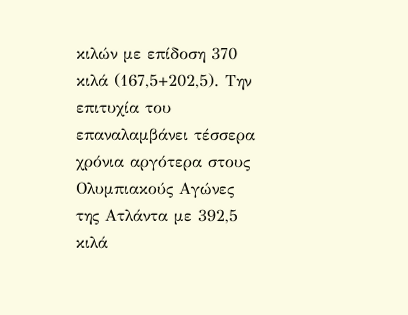κιλών με επίδοση 370 κιλά (167,5+202,5). Την επιτυχία του επαναλαμβάνει τέσσερα χρόνια αργότερα στους Ολυμπιακούς Αγώνες της Ατλάντα με 392,5 κιλά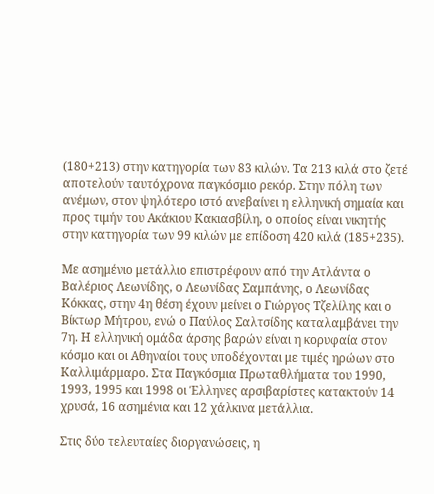(180+213) στην κατηγορία των 83 κιλών. Τα 213 κιλά στο ζετέ αποτελούν ταυτόχρονα παγκόσμιο ρεκόρ. Στην πόλη των ανέμων, στον ψηλότερο ιστό ανεβαίνει η ελληνική σημαία και προς τιμήν του Ακάκιου Κακιασβίλη, ο οποίος είναι νικητής στην κατηγορία των 99 κιλών με επίδοση 420 κιλά (185+235).

Με ασημένιο μετάλλιο επιστρέφουν από την Ατλάντα ο Βαλέριος Λεωνίδης, ο Λεωνίδας Σαμπάνης, ο Λεωνίδας Κόκκας, στην 4η θέση έχουν μείνει ο Γιώργος Τζελίλης και ο Βίκτωρ Μήτρου, ενώ ο Παύλος Σαλτσίδης καταλαμβάνει την 7η. Η ελληνική ομάδα άρσης βαρών είναι η κορυφαία στον κόσμο και οι Αθηναίοι τους υποδέχονται με τιμές ηρώων στο Καλλιμάρμαρο. Στα Παγκόσμια Πρωταθλήματα του 1990, 1993, 1995 και 1998 οι Έλληνες αρσιβαρίστες κατακτούν 14 χρυσά, 16 ασημένια και 12 χάλκινα μετάλλια.

Στις δύο τελευταίες διοργανώσεις, η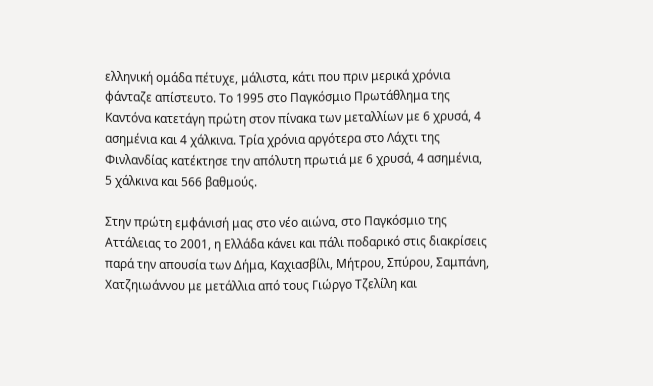ελληνική ομάδα πέτυχε, μάλιστα, κάτι που πριν μερικά χρόνια φάνταζε απίστευτο. Το 1995 στο Παγκόσμιο Πρωτάθλημα της Καντόνα κατετάγη πρώτη στον πίνακα των μεταλλίων με 6 χρυσά, 4 ασημένια και 4 χάλκινα. Τρία χρόνια αργότερα στο Λάχτι της Φινλανδίας κατέκτησε την απόλυτη πρωτιά με 6 χρυσά, 4 ασημένια, 5 χάλκινα και 566 βαθμούς.

Στην πρώτη εμφάνισή μας στο νέο αιώνα, στο Παγκόσμιο της Αττάλειας το 2001, η Ελλάδα κάνει και πάλι ποδαρικό στις διακρίσεις παρά την απουσία των Δήμα, Καχιασβίλι, Μήτρου, Σπύρου, Σαμπάνη, Χατζηιωάννου με μετάλλια από τους Γιώργο Τζελίλη και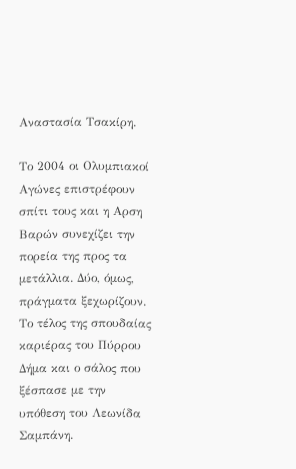Αναστασία Τσακίρη.

Το 2004 οι Ολυμπιακοί Αγώνες επιστρέφουν σπίτι τους και η Αρση Βαρών συνεχίζει την πορεία της προς τα μετάλλια. Δύο, όμως, πράγματα ξεχωρίζουν. Το τέλος της σπουδαίας καριέρας του Πύρρου Δήμα και ο σάλος που ξέσπασε με την υπόθεση του Λεωνίδα Σαμπάνη.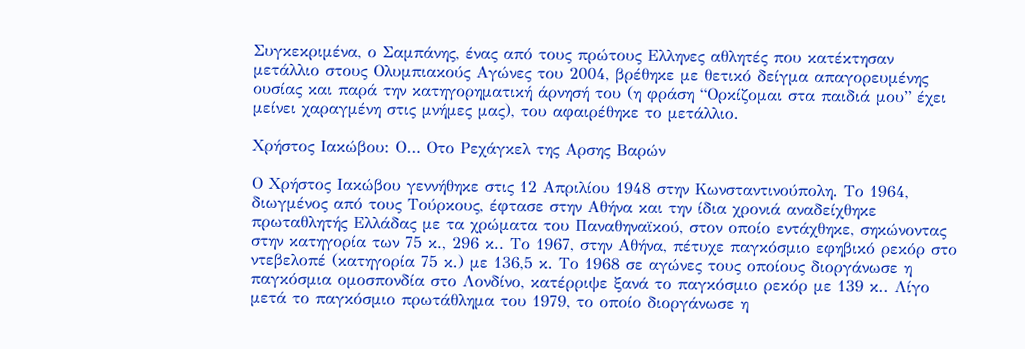Συγκεκριμένα, ο Σαμπάνης, ένας από τους πρώτους Ελληνες αθλητές που κατέκτησαν μετάλλιο στους Ολυμπιακούς Αγώνες του 2004, βρέθηκε με θετικό δείγμα απαγορευμένης ουσίας και παρά την κατηγορηματική άρνησή του (η φράση “Ορκίζομαι στα παιδιά μου” έχει μείνει χαραγμένη στις μνήμες μας), του αφαιρέθηκε το μετάλλιο.

Χρήστος Ιακώβου: Ο… Οτο Ρεχάγκελ της Αρσης Βαρών

Ο Χρήστος Ιακώβου γεννήθηκε στις 12 Απριλίου 1948 στην Κωνσταντινούπολη. Το 1964, διωγμένος από τους Τούρκους, έφτασε στην Αθήνα και την ίδια χρονιά αναδείχθηκε πρωταθλητής Ελλάδας με τα χρώματα του Παναθηναϊκού, στον οποίο εντάχθηκε, σηκώνοντας στην κατηγορία των 75 κ., 296 κ.. Το 1967, στην Αθήνα, πέτυχε παγκόσμιο εφηβικό ρεκόρ στο ντεβελοπέ (κατηγορία 75 κ.) με 136,5 κ. Το 1968 σε αγώνες τους οποίους διοργάνωσε η παγκόσμια ομοσπονδία στο Λονδίνο, κατέρριψε ξανά το παγκόσμιο ρεκόρ με 139 κ.. Λίγο μετά το παγκόσμιο πρωτάθλημα του 1979, το οποίο διοργάνωσε η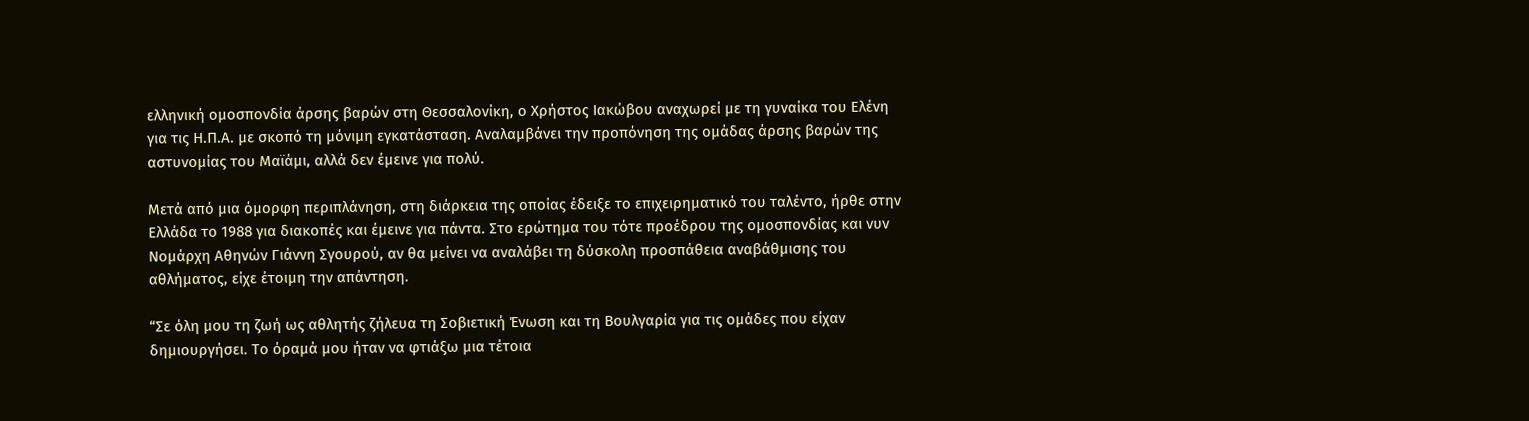ελληνική ομοσπονδία άρσης βαρών στη Θεσσαλονίκη, ο Χρήστος Ιακώβου αναχωρεί με τη γυναίκα του Ελένη για τις Η.Π.Α. με σκοπό τη μόνιμη εγκατάσταση. Αναλαμβάνει την προπόνηση της ομάδας άρσης βαρών της αστυνομίας του Μαϊάμι, αλλά δεν έμεινε για πολύ.

Μετά από μια όμορφη περιπλάνηση, στη διάρκεια της οποίας έδειξε το επιχειρηματικό του ταλέντο, ήρθε στην Ελλάδα το 1988 για διακοπές και έμεινε για πάντα. Στο ερώτημα του τότε προέδρου της ομοσπονδίας και νυν Νομάρχη Αθηνών Γιάννη Σγουρού, αν θα μείνει να αναλάβει τη δύσκολη προσπάθεια αναβάθμισης του αθλήματος, είχε έτοιμη την απάντηση.

“Σε όλη μου τη ζωή ως αθλητής ζήλευα τη Σοβιετική Ένωση και τη Βουλγαρία για τις ομάδες που είχαν δημιουργήσει. Το όραμά μου ήταν να φτιάξω μια τέτοια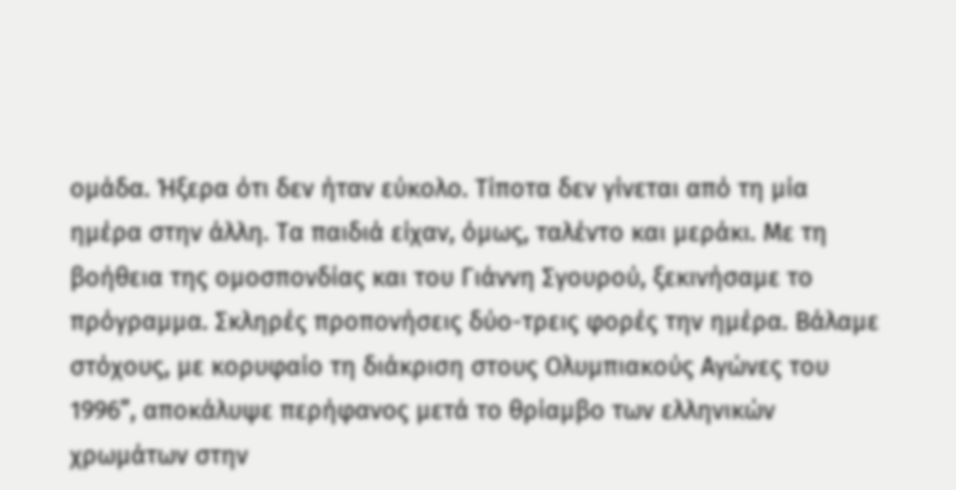ομάδα. Ήξερα ότι δεν ήταν εύκολο. Τίποτα δεν γίνεται από τη μία ημέρα στην άλλη. Τα παιδιά είχαν, όμως, ταλέντο και μεράκι. Με τη βοήθεια της ομοσπονδίας και του Γιάννη Σγουρού, ξεκινήσαμε το πρόγραμμα. Σκληρές προπονήσεις δύο-τρεις φορές την ημέρα. Βάλαμε στόχους, με κορυφαίο τη διάκριση στους Ολυμπιακούς Αγώνες του 1996”, αποκάλυψε περήφανος μετά το θρίαμβο των ελληνικών χρωμάτων στην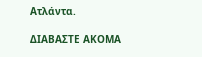Ατλάντα.

ΔΙΑΒΑΣΤΕ ΑΚΟΜΑ